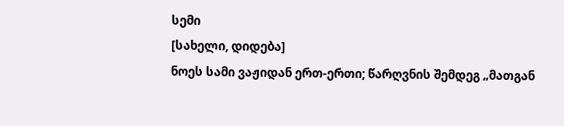სემი
[სახელი, დიდება]
ნოეს სამი ვაჟიდან ერთ-ერთი; წარღვნის შემდეგ „მათგან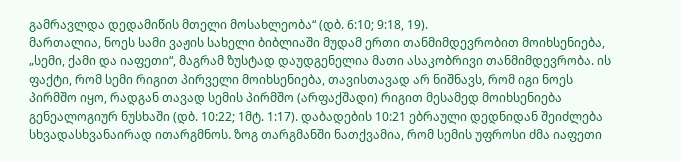გამრავლდა დედამიწის მთელი მოსახლეობა“ (დბ. 6:10; 9:18, 19).
მართალია, ნოეს სამი ვაჟის სახელი ბიბლიაში მუდამ ერთი თანმიმდევრობით მოიხსენიება, „სემი, ქამი და იაფეთი“, მაგრამ ზუსტად დაუდგენელია მათი ასაკობრივი თანმიმდევრობა. ის ფაქტი, რომ სემი რიგით პირველი მოიხსენიება, თავისთავად არ ნიშნავს, რომ იგი ნოეს პირმშო იყო, რადგან თავად სემის პირმშო (არფაქშადი) რიგით მესამედ მოიხსენიება გენეალოგიურ ნუსხაში (დბ. 10:22; 1მტ. 1:17). დაბადების 10:21 ებრაული დედნიდან შეიძლება სხვადასხვანაირად ითარგმნოს. ზოგ თარგმანში ნათქვამია, რომ სემის უფროსი ძმა იაფეთი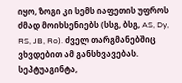იყო, ზოგი კი სემს იაფეთის უფროს ძმად მოიხსენიებს (სსგ, ბსგ, AS, Dy, RS, JB, Ro). ძველ თარგმანებშიც ვხვდებით ამ განსხვავებას. სეპტუაგინტა,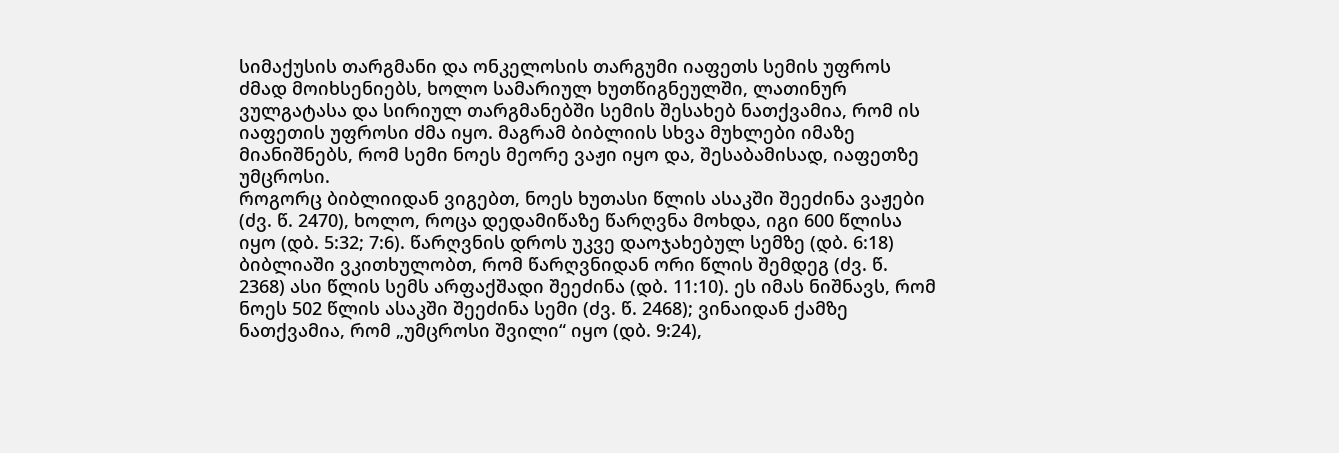სიმაქუსის თარგმანი და ონკელოსის თარგუმი იაფეთს სემის უფროს ძმად მოიხსენიებს, ხოლო სამარიულ ხუთწიგნეულში, ლათინურ ვულგატასა და სირიულ თარგმანებში სემის შესახებ ნათქვამია, რომ ის იაფეთის უფროსი ძმა იყო. მაგრამ ბიბლიის სხვა მუხლები იმაზე მიანიშნებს, რომ სემი ნოეს მეორე ვაჟი იყო და, შესაბამისად, იაფეთზე უმცროსი.
როგორც ბიბლიიდან ვიგებთ, ნოეს ხუთასი წლის ასაკში შეეძინა ვაჟები (ძვ. წ. 2470), ხოლო, როცა დედამიწაზე წარღვნა მოხდა, იგი 600 წლისა იყო (დბ. 5:32; 7:6). წარღვნის დროს უკვე დაოჯახებულ სემზე (დბ. 6:18) ბიბლიაში ვკითხულობთ, რომ წარღვნიდან ორი წლის შემდეგ (ძვ. წ. 2368) ასი წლის სემს არფაქშადი შეეძინა (დბ. 11:10). ეს იმას ნიშნავს, რომ ნოეს 502 წლის ასაკში შეეძინა სემი (ძვ. წ. 2468); ვინაიდან ქამზე ნათქვამია, რომ „უმცროსი შვილი“ იყო (დბ. 9:24),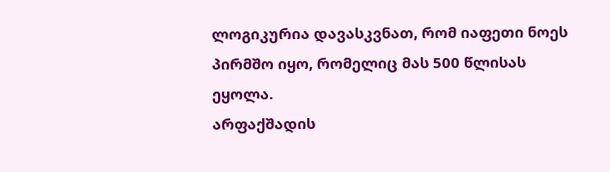ლოგიკურია დავასკვნათ, რომ იაფეთი ნოეს პირმშო იყო, რომელიც მას 500 წლისას ეყოლა.
არფაქშადის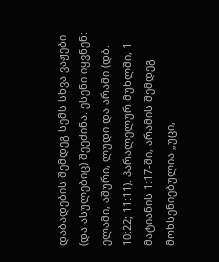დაბადების შემდეგ სემს სხვა ვაჟები (და ასულებიც) შეეძინა. ესენი იყვნენ: ელამი, აშური, ლუდი და არამი (დბ. 10:22; 11:11). პარალელურ მუხლში, 1 მატიანის 1:17-ში, არამის შემდეგ მოხსენიებულია „უცი,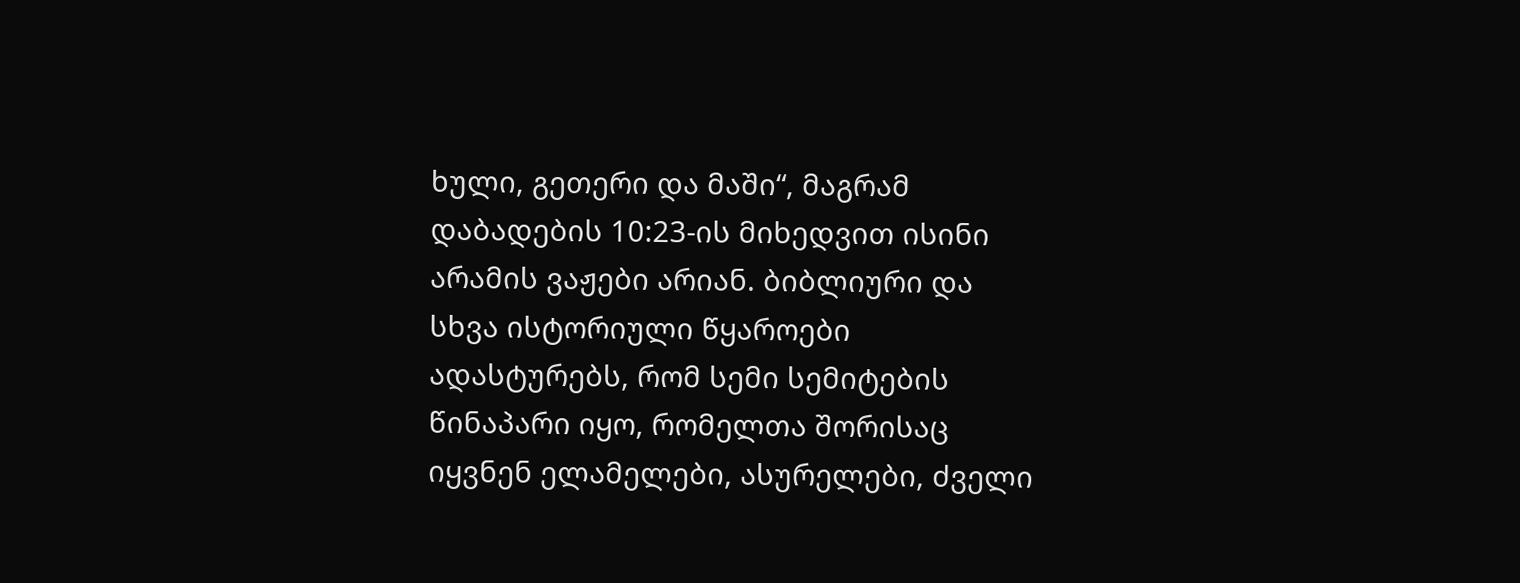ხული, გეთერი და მაში“, მაგრამ დაბადების 10:23-ის მიხედვით ისინი არამის ვაჟები არიან. ბიბლიური და სხვა ისტორიული წყაროები ადასტურებს, რომ სემი სემიტების წინაპარი იყო, რომელთა შორისაც იყვნენ ელამელები, ასურელები, ძველი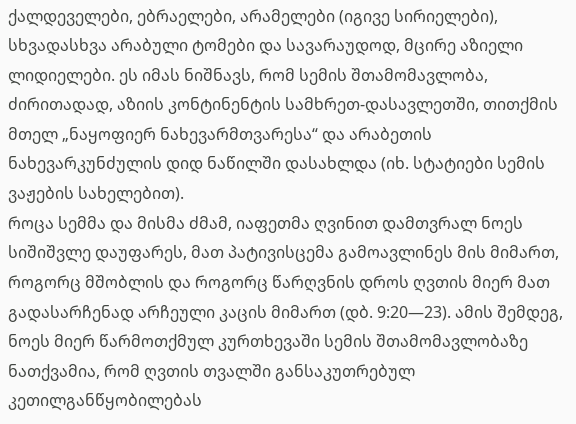ქალდეველები, ებრაელები, არამელები (იგივე სირიელები), სხვადასხვა არაბული ტომები და სავარაუდოდ, მცირე აზიელი ლიდიელები. ეს იმას ნიშნავს, რომ სემის შთამომავლობა, ძირითადად, აზიის კონტინენტის სამხრეთ-დასავლეთში, თითქმის მთელ „ნაყოფიერ ნახევარმთვარესა“ და არაბეთის ნახევარკუნძულის დიდ ნაწილში დასახლდა (იხ. სტატიები სემის ვაჟების სახელებით).
როცა სემმა და მისმა ძმამ, იაფეთმა ღვინით დამთვრალ ნოეს სიშიშვლე დაუფარეს, მათ პატივისცემა გამოავლინეს მის მიმართ, როგორც მშობლის და როგორც წარღვნის დროს ღვთის მიერ მათ გადასარჩენად არჩეული კაცის მიმართ (დბ. 9:20—23). ამის შემდეგ, ნოეს მიერ წარმოთქმულ კურთხევაში სემის შთამომავლობაზე ნათქვამია, რომ ღვთის თვალში განსაკუთრებულ კეთილგანწყობილებას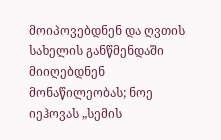მოიპოვებდნენ და ღვთის სახელის განწმენდაში მიიღებდნენ მონაწილეობას; ნოე იეჰოვას „სემის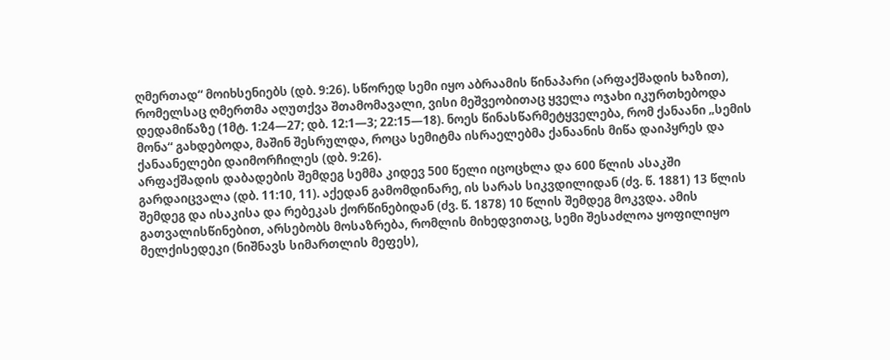ღმერთად“ მოიხსენიებს (დბ. 9:26). სწორედ სემი იყო აბრაამის წინაპარი (არფაქშადის ხაზით), რომელსაც ღმერთმა აღუთქვა შთამომავალი, ვისი მეშვეობითაც ყველა ოჯახი იკურთხებოდა დედამიწაზე (1მტ. 1:24—27; დბ. 12:1—3; 22:15—18). ნოეს წინასწარმეტყველება, რომ ქანაანი „სემის მონა“ გახდებოდა, მაშინ შესრულდა, როცა სემიტმა ისრაელებმა ქანაანის მიწა დაიპყრეს და ქანაანელები დაიმორჩილეს (დბ. 9:26).
არფაქშადის დაბადების შემდეგ სემმა კიდევ 500 წელი იცოცხლა და 600 წლის ასაკში გარდაიცვალა (დბ. 11:10, 11). აქედან გამომდინარე, ის სარას სიკვდილიდან (ძვ. წ. 1881) 13 წლის შემდეგ და ისაკისა და რებეკას ქორწინებიდან (ძვ. წ. 1878) 10 წლის შემდეგ მოკვდა. ამის გათვალისწინებით, არსებობს მოსაზრება, რომლის მიხედვითაც, სემი შესაძლოა ყოფილიყო მელქისედეკი (ნიშნავს სიმართლის მეფეს),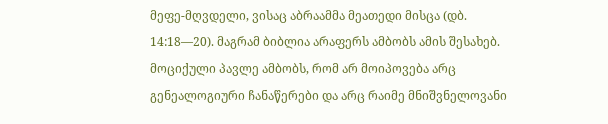მეფე-მღვდელი, ვისაც აბრაამმა მეათედი მისცა (დბ. 14:18—20). მაგრამ ბიბლია არაფერს ამბობს ამის შესახებ. მოციქული პავლე ამბობს, რომ არ მოიპოვება არც გენეალოგიური ჩანაწერები და არც რაიმე მნიშვნელოვანი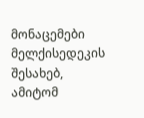მონაცემები მელქისედეკის შესახებ, ამიტომ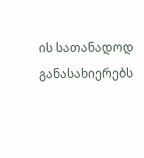ის სათანადოდ განასახიერებს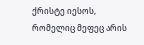ქრისტე იესოს, რომელიც მეფეც არის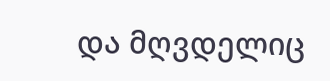და მღვდელიც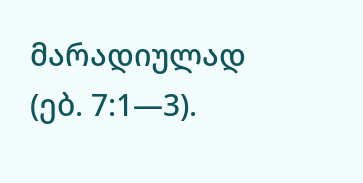მარადიულად (ებ. 7:1—3).